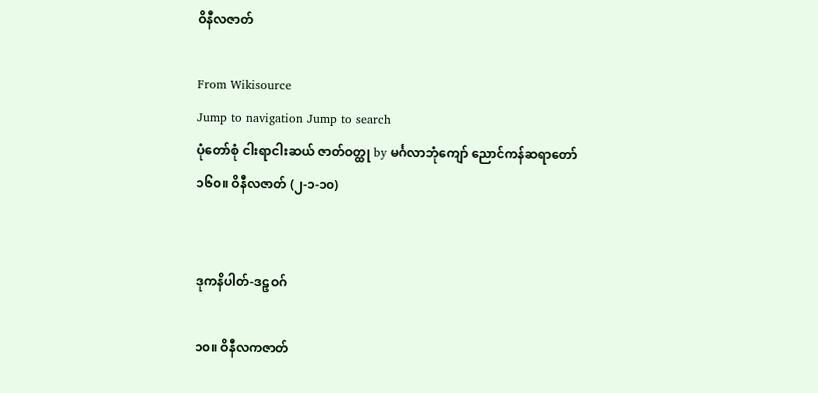ဝိနီလဇာတ်

From Wikisource
Jump to navigation Jump to search
ပုံတော်စုံ ငါးရာငါးဆယ် ဇာတ်ဝတ္ထု by မင်္ဂလာဘုံကျော် ညောင်ကန်ဆရာတော်
၁၆၀။ ဝိနီလဇာတ် (၂-၁-၁၀)


ဒုကနိပါတ်-ဒဠှဝဂ်

၁၀။ ဝိနီလကဇာတ်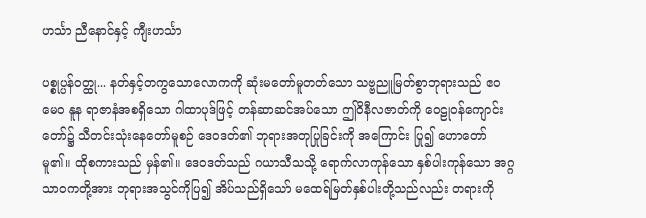ဟင်္သာ ညီနောင်နှင့် ကျီးဟင်္သာ

ပစ္စုပ္ပန်ဝတ္ထု... နတ်နှင့်တကွသောလောကကို ဆုံးမတော်မူတတ်သော သဗ္ဗညူမြတ်စွာဘုရားသည် ဧဝမေဝ နူန ရာဇာနံအစရှိသော ဂါထာပုဒ်ဖြင့် တန်ဆာဆင်အပ်သော ဤဝိနီလဇာတ်ကို ဝေဠုဝန်ကျောင်းတော်၌ သီတင်းသုံးနေတော်မူစဉ် ဒေဝဒတ်၏ ဘုရားအတုပြုခြင်းကို အကြောင်း ပြု၍ ဟောတော်မူ၏။ ထိုစကားသည် မှန်၏။ ဒေဝဒတ်သည် ဂယာသီသသို့ ရောက်လာကုန်သော နှစ်ပါးကုန်သော အဂ္ဂသာဝကတို့အား ဘုရားအသွင်ကိုပြ၍ အိပ်သည်ရှိသော် မထေရ်မြတ်နှစ်ပါးတို့သည်လည်း တရားကို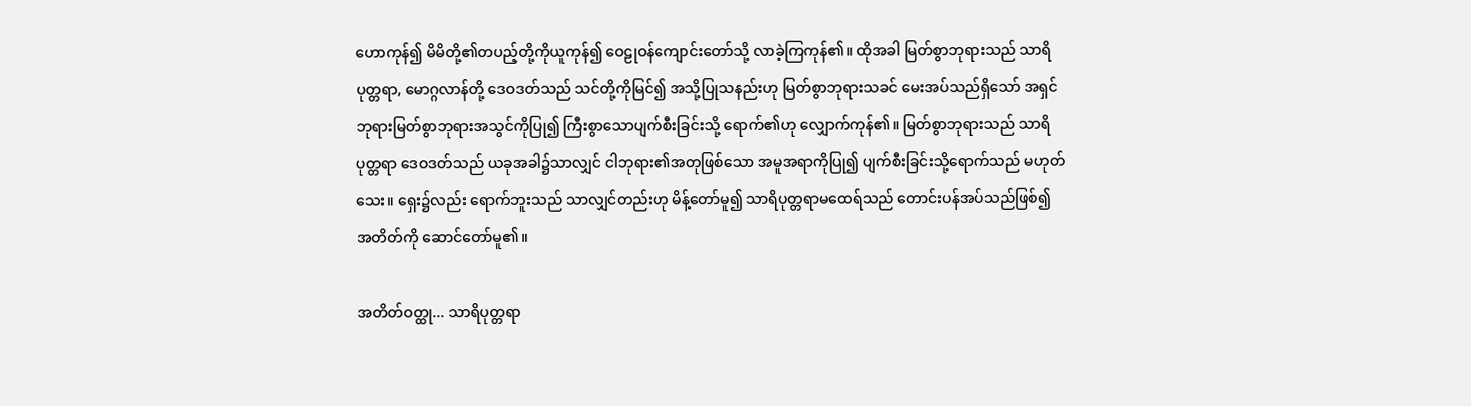ဟောကုန်၍ မိမိတို့၏တပည့်တို့ကိုယူကုန်၍ ဝေဠုဝန်ကျောင်းတော်သို့ လာခဲ့ကြကုန်၏။ ထိုအခါ မြတ်စွာဘုရားသည် သာရိပုတ္တရာ, မောဂ္ဂလာန်တို့ ဒေဝဒတ်သည် သင်တို့ကိုမြင်၍ အသို့ပြုသနည်းဟု မြတ်စွာဘုရားသခင် မေးအပ်သည်ရှိသော် အရှင်ဘုရားမြတ်စွာဘုရားအသွင်ကိုပြု၍ ကြီးစွာသောပျက်စီးခြင်းသို့ ရောက်၏ဟု လျှောက်ကုန်၏။ မြတ်စွာဘုရားသည် သာရိပုတ္တရာ ဒေဝဒတ်သည် ယခုအခါ၌သာလျှင် ငါဘုရား၏အတုဖြစ်သော အမူအရာကိုပြု၍ ပျက်စီးခြင်းသို့ရောက်သည် မဟုတ်သေး။ ရှေး၌လည်း ရောက်ဘူးသည် သာလျှင်တည်းဟု မိန့်တော်မူ၍ သာရိပုတ္တရာမထေရ်သည် တောင်းပန်အပ်သည်ဖြစ်၍ အတိတ်ကို ဆောင်တော်မူ၏။

အတိတ်ဝတ္ထု... သာရိပုတ္တရာ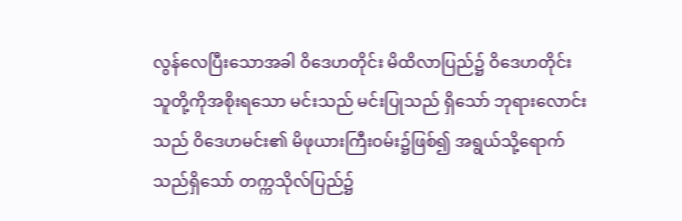လွန်လေပြီးသောအခါ ဝိဒေဟတိုင်း မိထိလာပြည်၌ ဝိဒေဟတိုင်းသူတို့ကိုအစိုးရသော မင်းသည် မင်းပြုသည် ရှိသော် ဘုရားလောင်းသည် ဝိဒေဟမင်း၏ မိဖုယားကြီးဝမ်း၌ဖြစ်၍ အရွယ်သို့ရောက်သည်ရှိသော် တက္ကသိုလ်ပြည်၌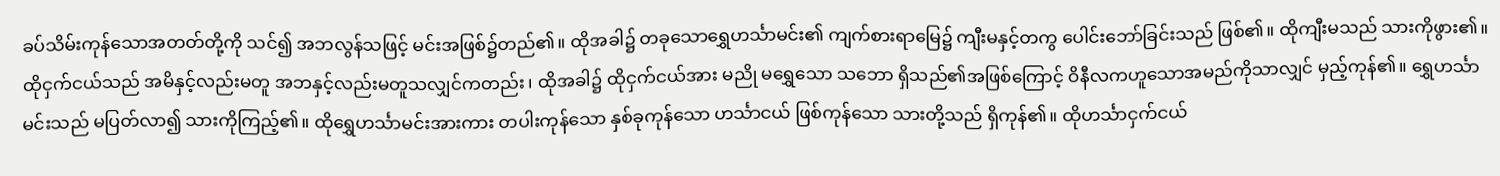ခပ်သိမ်းကုန်သောအတတ်တို့ကို သင်၍ အဘလွန်သဖြင့် မင်းအဖြစ်၌တည်၏။ ထိုအခါ၌ တခုသောရွှေဟင်္သာမင်း၏ ကျက်စားရာမြေ၌ ကျီးမနှင့်တကွ ပေါင်းဘော်ခြင်းသည် ဖြစ်၏။ ထိုကျီးမသည် သားကိုဖွား၏။ ထိုငှက်ငယ်သည် အမိနှင့်လည်းမတူ အဘနှင့်လည်းမတူသလျှင်ကတည်း၊ ထိုအခါ၌ ထိုငှက်ငယ်အား မညို မရွှေသော သဘော ရှိသည်၏အဖြစ်ကြောင့် ဝိနီလကဟူသောအမည်ကိုသာလျှင် မှည့်ကုန်၏။ ရွှေဟင်္သာမင်းသည် မပြတ်လာ၍ သားကိုကြည့်၏။ ထိုရွှေဟင်္သာမင်းအားကား တပါးကုန်သော နှစ်ခုကုန်သော ဟင်္သာငယ် ဖြစ်ကုန်သော သားတို့သည် ရှိကုန်၏။ ထိုဟင်္သာငှက်ငယ်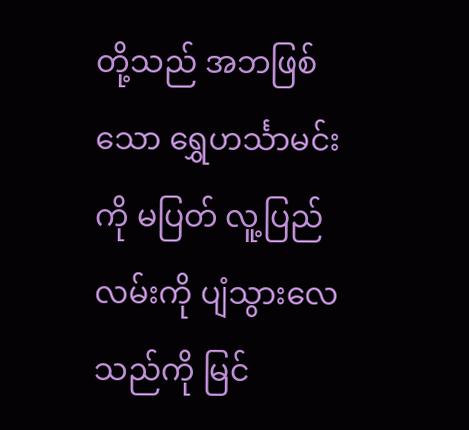တို့သည် အဘဖြစ်သော ရွှေဟင်္သာမင်းကို မပြတ် လူ့ပြည်လမ်းကို ပျံသွားလေသည်ကို မြင်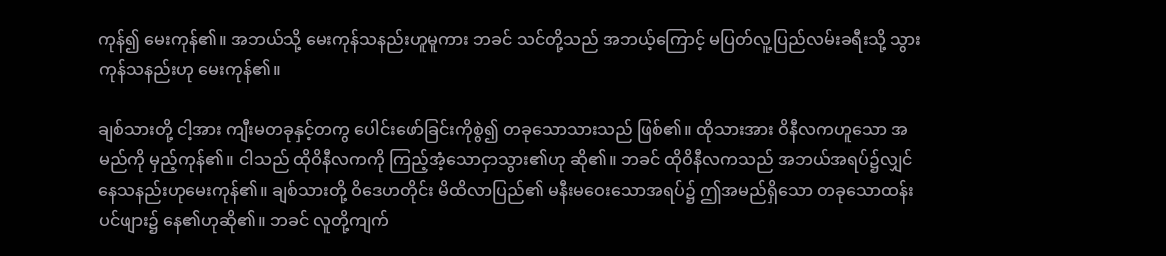ကုန်၍ မေးကုန်၏။ အဘယ်သို့ မေးကုန်သနည်းဟူမူကား ဘခင် သင်တို့သည် အဘယ့်ကြောင့် မပြတ်လူ့ပြည်လမ်းခရီးသို့ သွားကုန်သနည်းဟု မေးကုန်၏။

ချစ်သားတို့ ငါ့အား ကျီးမတခုနှင့်တကွ ပေါင်းဖော်ခြင်းကိုစွဲ၍ တခုသောသားသည် ဖြစ်၏။ ထိုသားအား ဝိနီလကဟူသော အမည်ကို မှည့်ကုန်၏။ ငါသည် ထိုဝိနီလကကို ကြည့်အံ့သောငှာသွား၏ဟု ဆို၏။ ဘခင် ထိုဝိနီလကသည် အဘယ်အရပ်၌လျှင် နေသနည်းဟုမေးကုန်၏။ ချစ်သားတို့ ဝိဒေဟတိုင်း မိထိလာပြည်၏ မနီးမဝေးသောအရပ်၌ ဤအမည်ရှိသော တခုသောထန်းပင်ဖျား၌ နေ၏ဟုဆို၏။ ဘခင် လူတို့ကျက်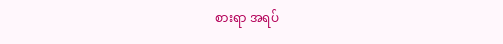စားရာ အရပ်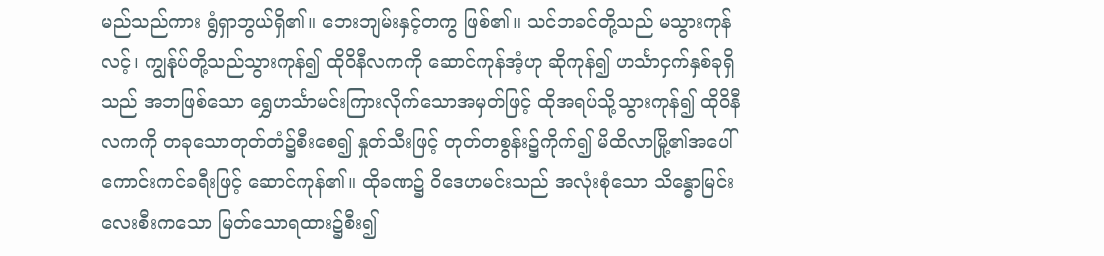မည်သည်ကား ရွံရှာဘွယ်ရှိ၏။ ဘေးဘျမ်းနှင့်တကွ ဖြစ်၏။ သင်ဘခင်တို့သည် မသွားကုန်လင့်၊ ကျွန်ုပ်တို့သည်သွားကုန်၍ ထိုဝိနီလကကို ဆောင်ကုန်အံ့ဟု ဆိုကုန်၍ ဟင်္သာငှက်နှစ်ခုရှိသည် အဘဖြစ်သော ရွှေဟင်္သာမင်းကြားလိုက်သောအမှတ်ဖြင့် ထိုအရပ်သို့သွားကုန်၍ ထိုဝိနီလကကို တခုသောတုတ်တံ၌စီးစေ၍ နှုတ်သီးဖြင့် တုတ်တစွန်း၌ကိုက်၍ မိထိလာမြို့၏အပေါ် ကောင်းကင်ခရီးဖြင့် ဆောင်ကုန်၏။ ထိုခဏ၌ ဝိဒေဟမင်းသည် အလုံးစုံသော သိန္ဓောမြင်းလေးစီးကသော မြတ်သောရထား၌စီး၍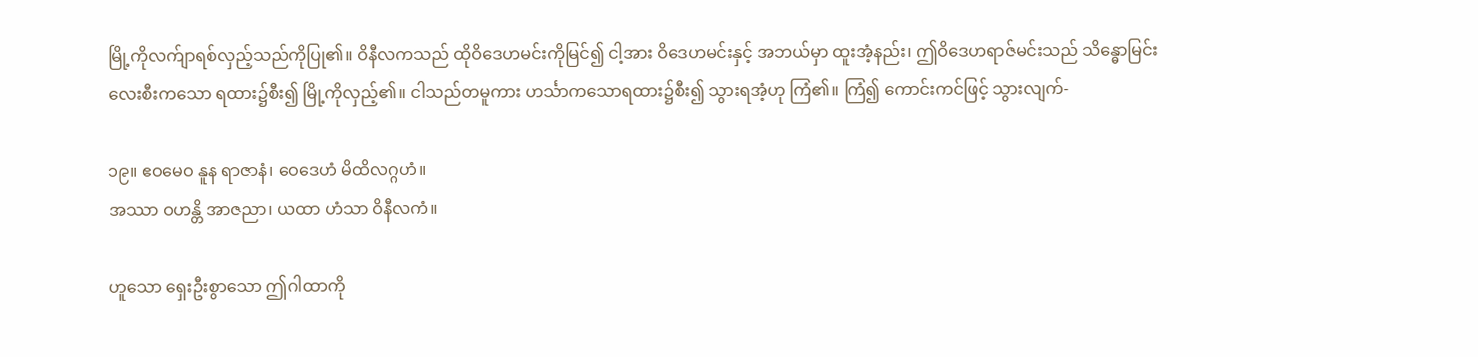မြို့ကိုလက်ျာရစ်လှည့်သည်ကိုပြု၏။ ဝိနီလကသည် ထိုဝိဒေဟမင်းကိုမြင်၍ ငါ့အား ဝိဒေဟမင်းနှင့် အဘယ်မှာ ထူးအံ့နည်း၊ ဤဝိဒေဟရာဇ်မင်းသည် သိန္ဓောမြင်းလေးစီးကသော ရထား၌စီး၍ မြို့ကိုလှည့်၏။ ငါသည်တမူကား ဟင်္သာကသောရထား၌စီး၍ သွားရအံ့ဟု ကြံ၏။ ကြံ၍ ကောင်းကင်ဖြင့် သွားလျက်-

၁၉။ ဧဝမေဝ နူန ရာဇာနံ၊ ဝေဒေဟံ မိထိလဂ္ဂဟံ။
အဿာ ဝဟန္တိ အာဇညာ၊ ယထာ ဟံသာ ဝိနီလကံ။

ဟူသော ရှေးဦးစွာသော ဤဂါထာကို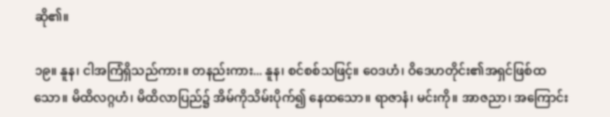ဆို၏။

၁၉။ နူန၊ ငါအကြံရှိသည်ကား။ တနည်းကား... နူန၊ စင်စစ်သဖြင့်။ ဝေဒဟံ၊ ဝိဒေဟတိုင်း၏အရှင်ဖြစ်ထသော။ မိထိလဂ္ဂဟံ၊ မိထိလာပြည်၌ အိမ်ကိုသိမ်းပိုက်၍ နေထသော။ ရာဇာနံ၊ မင်းကို။ အာဇညာ၊ အကြောင်း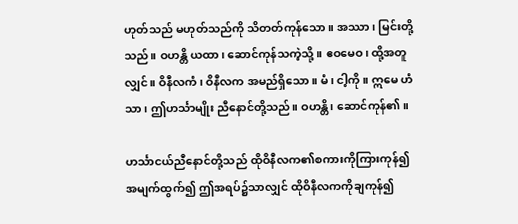ဟုတ်သည် မဟုတ်သည်ကို သိတတ်ကုန်သော။ အဿာ၊ မြင်းတို့သည်။ ဝဟန္တိ ယထာ၊ ဆောင်ကုန်သကဲ့သို့။ ဧဝမေဝ၊ ထို့အတူလျှင်။ ဝိနီလကံ၊ ဝိနီလက အမည်ရှိသော။ မံ၊ ငါ့ကို။ ဣမေ ဟံသာ၊ ဤဟင်္သာမျိုး ညီနောင်တို့သည်။ ဝဟန္တိ၊ ဆောင်ကုန်၏။

ဟင်္သာငယ်ညီနောင်တို့သည် ထိုဝိနီလက၏စကားကိုကြားကုန်၍ အမျက်ထွက်၍ ဤအရပ်၌သာလျှင် ထိုဝိနီလကကိုချကုန်၍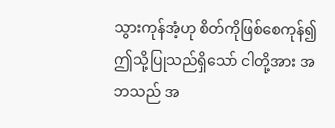သွားကုန်အံ့ဟု စိတ်ကိုဖြစ်စေကုန်၍ ဤသို့ပြုသည်ရှိသော် ငါတို့အား အဘသည် အ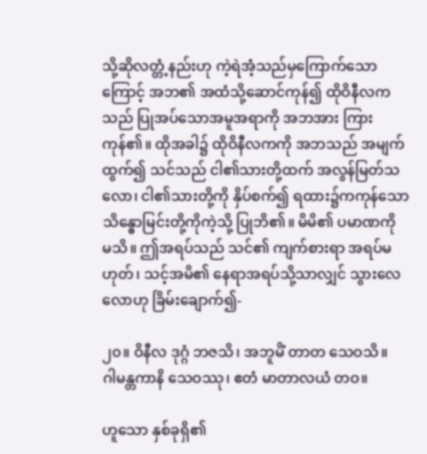သို့ဆိုလတ္တံ့နည်းဟု ကဲ့ရဲအံ့သည်မှကြောက်သောကြောင့် အဘ၏ အထံသို့ဆောင်ကုန်၍ ထိုဝိနီလကသည် ပြုအပ်သောအမူအရာကို အဘအား ကြားကုန်၏။ ထိုအခါ၌ ထိုဝိနီလကကို အဘသည် အမျက်ထွက်၍ သင်သည် ငါ၏သားတို့ထက် အလွန်မြတ်သလော၊ ငါ၏သားတို့ကို နှိပ်စက်၍ ရထား၌ကကုန်သော သိန္ဓောမြင်းတို့ကိုကဲ့သို့ ပြုဘိ၏။ မိမိ၏ ပမာဏကို မသိ။ ဤအရပ်သည် သင်၏ ကျက်စားရာ အရပ်မဟုတ်၊ သင့်အမိ၏ နေရာအရပ်သို့သာလျှင် သွားလေလောဟု ခြိမ်းချောက်၍-

၂၀။ ဝိနီလ ဒုဂ္ဂံ ဘဇသိ၊ အဘူမိံ တာတ သေဝသိ။
ဂါမန္တကာနိ သေဝဿု၊ ဧတံ မာတာလယံ တဝ။

ဟူသော နှစ်ခုရှိ၏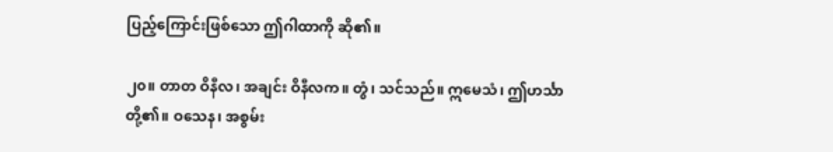ပြည့်ကြောင်းဖြစ်သော ဤဂါထာကို ဆို၏။

၂၀။ တာတ ဝိနီလ၊ အချင်း ဝိနီလက။ တွံ၊ သင်သည်။ ဣမေသံ၊ ဤဟင်္သာတို့၏။ ဝသေန၊ အစွမ်း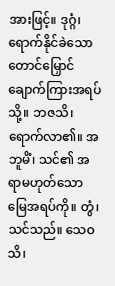အားဖြင့်။ ဒုဂ္ဂံ၊ ရောက်နိုင်ခဲသော တောင်မြှောင် ချောက်ကြားအရပ်သို့။ ဘဇသိ၊ ရောက်လာ၏။ အဘူမိံ၊ သင်၏ အရာမဟုတ်သော မြေအရပ်ကို။ တွံ၊ သင်သည်။ သေဝသိ၊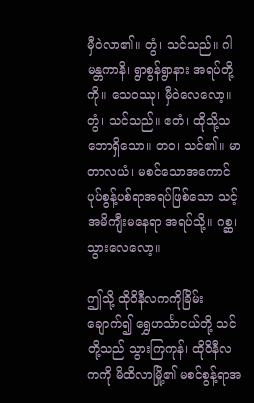မှီဝဲလာ၏။ တွံ၊ သင်သည်။ ဂါမန္တကာနိ၊ ရွာစွန်ရွာနား အရပ်တို့ကို။ သေဝဿု၊ မှီဝဲလေလော့။ တွံ၊ သင်သည်။ ဧတံ၊ ထိုသို့သဘောရှိသော။ တဝ၊ သင်၏။ မာတာလယံ၊ မစင်သောအကောင်ပုပ်စွန့်ပစ်ရာအရပ်ဖြစ်သော သင့်အမိကျီးမနေရာ အရပ်သို့။ ဂစ္ဆ၊ သွားလေလော့။

ဤသို့ ထိုဝိနီလကကိုခြိမ်းချောက်၍ ရွှေဟင်္သာငယ်တို့ သင်တို့သည် သွားကြကုန်၊ ထိုဝိနီလကကို မိထိလာမြို့၏ မစင်စွန့်ရာအ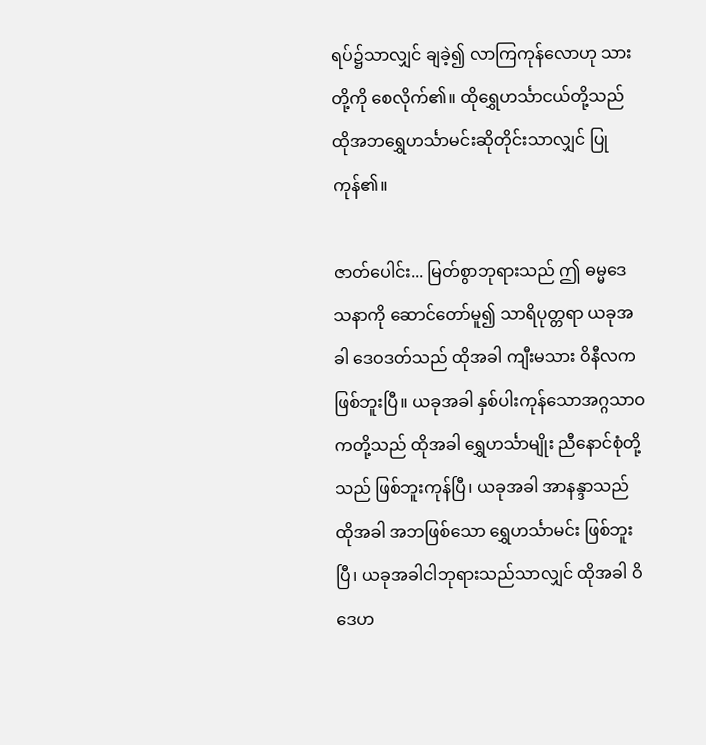ရပ်၌သာလျှင် ချခဲ့၍ လာကြကုန်လောဟု သားတို့ကို စေလိုက်၏။ ထိုရွှေဟင်္သာငယ်တို့သည် ထိုအဘရွှေဟင်္သာမင်းဆိုတိုင်းသာလျှင် ပြုကုန်၏။

ဇာတ်ပေါင်း... မြတ်စွာဘုရားသည် ဤ ဓမ္မဒေသနာကို ဆောင်တော်မူ၍ သာရိပုတ္တရာ ယခုအခါ ဒေဝဒတ်သည် ထိုအခါ ကျီးမသား ဝိနီလက ဖြစ်ဘူးပြီ။ ယခုအခါ နှစ်ပါးကုန်သောအဂ္ဂသာဝကတို့သည် ထိုအခါ ရွှေဟင်္သာမျိုး ညီနောင်စုံတို့သည် ဖြစ်ဘူးကုန်ပြီ၊ ယခုအခါ အာနန္ဒာသည် ထိုအခါ အဘဖြစ်သော ရွှေဟင်္သာမင်း ဖြစ်ဘူးပြီ၊ ယခုအခါငါဘုရားသည်သာလျှင် ထိုအခါ ဝိဒေဟ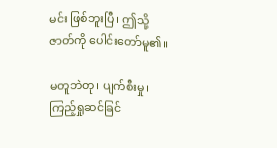မင်း ဖြစ်ဘူးပြီ၊ ဤသို့ ဇာတ်ကို ပေါင်းတော်မူ၏။

မတူဘဲတု၊ ပျက်စီးမှု၊ ကြည့်ရှုဆင်ခြင်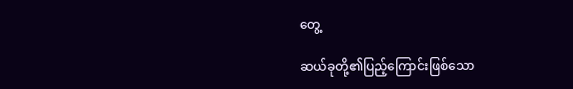တွေ့

ဆယ်ခုတို့၏ပြည့်ကြောင်းဖြစ်သော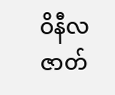ဝိနီလဇာတ်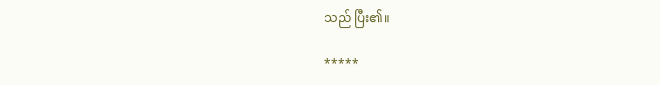သည် ပြီး၏။

*****